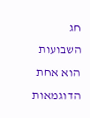חג השבועות הוא אחת הדוגמאות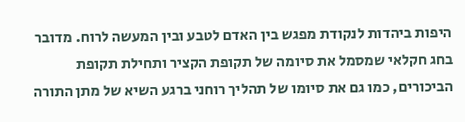היפות ביהדות לנקודת מפגש בין האדם לטבע ובין המעשה לרוח. מדובר בחג חקלאי שמסמל את סיומה של תקופת הקציר ותחילת תקופת הביכורים, כמו גם את סיומו של תהליך רוחני ברגע השיא של מתן התורה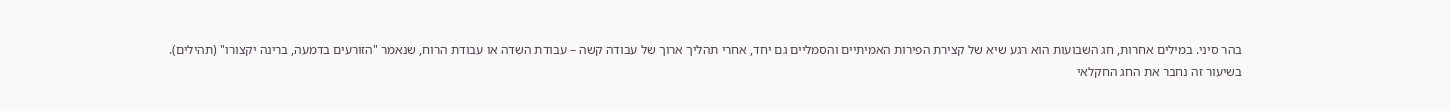בהר סיני. במילים אחרות, חג השבועות הוא רגע שיא של קצירת הפירות האמיתיים והסמליים גם יחד, אחרי תהליך ארוך של עבודה קשה – עבודת השדה או עבודת הרוח, שנאמר "הזורעים בדמעה, ברינה יקצורו" (תהילים).
בשיעור זה נחבר את החג החקלאי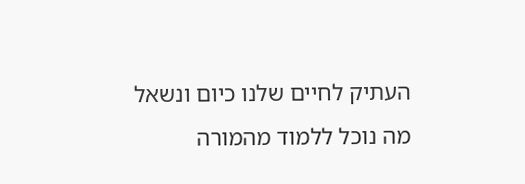העתיק לחיים שלנו כיום ונשאל מה נוכל ללמוד מהמורה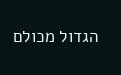הגדול מכולם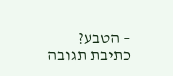– הטבע?
כתיבת תגובה